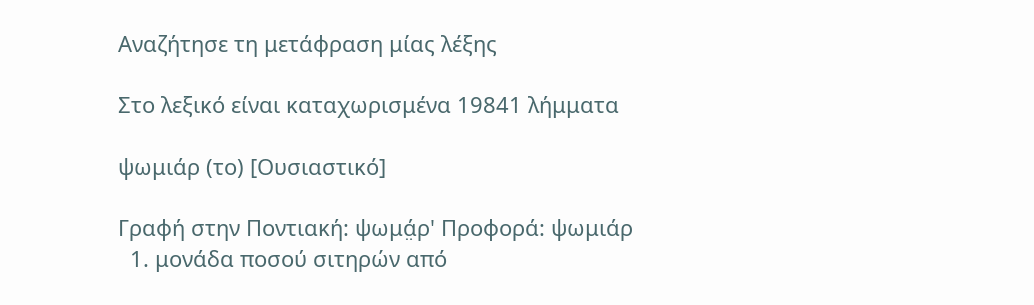Αναζήτησε τη μετάφραση μίας λέξης

Στο λεξικό είναι καταχωρισμένα 19841 λήμματα

ψωμιάρ (το) [Ουσιαστικό]

Γραφή στην Ποντιακή: ψωμά̤ρ' Προφορά: ψωμιάρ
  1. μονάδα ποσού σιτηρών από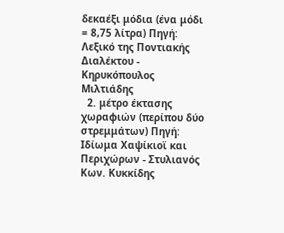δεκαέξι μόδια (ένα μόδι = 8,75 λίτρα) Πηγή: Λεξικό της Ποντιακής Διαλέκτου - Κηρυκόπουλος Μιλτιάδης
  2. μέτρο έκτασης χωραφιών (περίπου δύο στρεμμάτων) Πηγή: Ιδίωμα Χαψίκιοϊ και Περιχώρων - Στυλιανός Κων. Κυκκίδης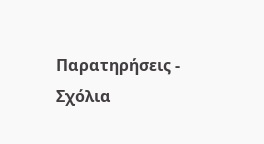Παρατηρήσεις - Σχόλια